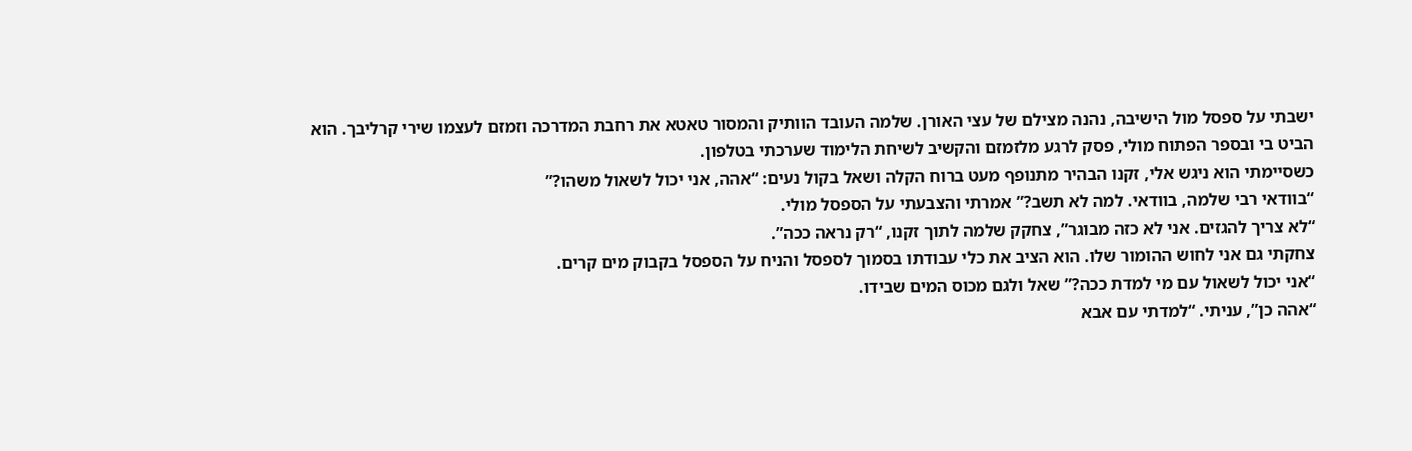ישבתי על ספסל מול הישיבה, נהנה מצילם של עצי האורן. שלמה העובד הוותיק והמסור טאטא את רחבת המדרכה וזמזם לעצמו שירי קרליבך. הוא הביט בי ובספר הפתוח מולי, פסק לרגע מלזמזם והקשיב לשיחת הלימוד שערכתי בטלפון.
כשסיימתי הוא ניגש אלי, זקנו הבהיר מתנופף מעט ברוח הקלה ושאל בקול נעים: “אהה, אני יכול לשאול משהו?”
“בוודאי רבי שלמה, בוודאי. למה לא תשב?” אמרתי והצבעתי על הספסל מולי.
“לא צריך להגזים. אני לא כזה מבוגר”, צחקק שלמה לתוך זקנו, “רק נראה ככה”.
צחקתי גם אני לחוש ההומור שלו. הוא הציב את כלי עבודתו בסמוך לספסל והניח על הספסל בקבוק מים קרים.
“אני יכול לשאול עם מי למדת ככה?” שאל ולגם מכוס המים שבידו.
“אהה כן”, עניתי. “למדתי עם אבא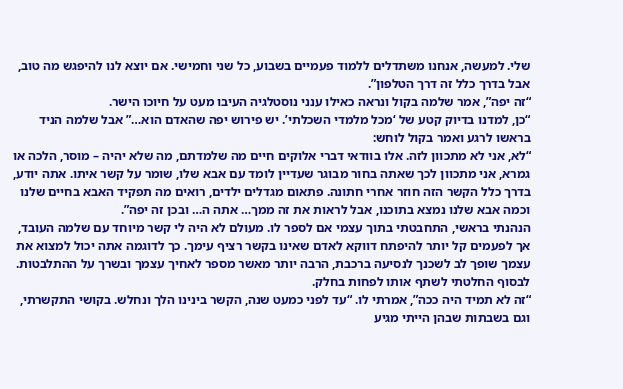שלי. למעשה, אנחנו משתדלים ללמוד פעמיים בשבוע, כל שני וחמישי. אם יוצא לנו להיפגש מה טוב, אבל בדרך כלל זה דרך הטלפון”.
“זה יפה”, אמר שלמה בקול ונראה כאילו ענני נוסטלגיה העיבו מעט על חיוכו הישר.
“כן, למדנו בדיוק קטע של ‘מכל מלמדי השכלתי’. יש פירוש יפה שהאדם הוא…” אבל שלמה הניד בראשו לרגע ואמר בקול לוחש:
“לא, אני לא מתכוון לזה. אלו בוודאי דברי אלוקים חיים מה שלמדתם, מה שלא יהיה – מוסר, הלכה או גמרא, אני מתכוון לכך שאתה בחור מבוגר שעדיין לומד עם אבא שלו, שומר על קשר איתו. אתה יודע, בדרך כלל הקשר הזה חוזר אחרי חתונה. פתאום מגדלים ילדים, רואים מה תפקיד האבא בחיים שלנו וכמה אבא שלנו נמצא בתוכנו, אבל לראות את זה ממך… אתה ה… ובכן זה יפה”.
הנהנתי בראשי, התחבטתי בתוך עצמי אם לספר לו. מעולם לא היה לי קשר מיוחד עם שלמה העובד, אך לפעמים קל יותר להיפתח דווקא לאדם שאינו בקשר רציף עימך. כך לדוגמה אתה יכול למצוא את עצמך שופך לב לשכנך לנסיעה ברכבת, הרבה יותר מאשר מספר לאחיך עצמך ובשרך על ההתלבטות.
לבסוף החלטתי לשתף אותו לפחות בחלק.
“זה לא תמיד היה ככה”, אמרתי לו. “עד לפני כמעט שנה, הקשר בינינו הלך ונחלש. בקושי התקשרתי, וגם בשבתות שבהן הייתי מגיע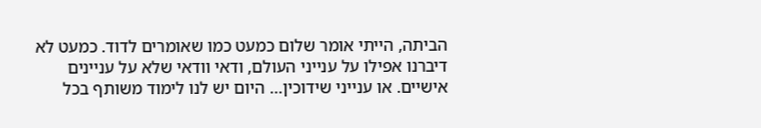הביתה, הייתי אומר שלום כמעט כמו שאומרים לדוד. כמעט לא דיברנו אפילו על ענייני העולם, ודאי וודאי שלא על עניינים אישיים. או ענייני שידוכין… היום יש לנו לימוד משותף בכל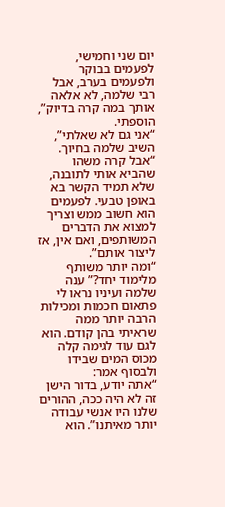יום שני וחמישי, לפעמים בבוקר ולפעמים בערב, אבל רבי שלמה, לא אלאה אותך במה קרה בדיוק”, הוספתי.
“אני גם לא שאלתי”, השיב שלמה בחיוך.
“אבל קרה משהו שהביא אותי לתובנה, שלא תמיד הקשר בא באופן טבעי. לפעמים הוא חשוב ממש וצריך למצוא את הדברים המשותפים, ואם אין, אז ליצור אותם”.
“ומה יותר משותף מלימוד יחד?” ענה שלמה ועיניו נראו לי פתאום חכמות ומכילות הרבה יותר ממה שראיתי בהן קודם. הוא לגם עוד לגימה קלה מכוס המים שבידו ולבסוף אמר:
“אתה יודע, בדור הישן זה לא היה ככה, ההורים שלנו היו אנשי עבודה יותר מאיתנו”. הוא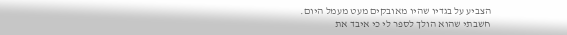הצביע על בגדיו שהיו מאובקים מעט מעמל היום.
חשבתי שהוא הולך לספר לי כי איבד את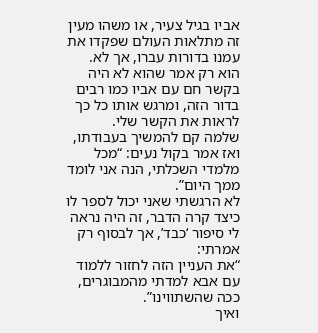אביו בגיל צעיר, או משהו מעין זה מתלאות העולם שפקדו את עמנו בדורות עברו, אך לא. הוא רק אמר שהוא לא היה בקשר חם עם אביו כמו רבים בדור הזה, ומרגש אותו כל כך לראות את הקשר שלי.
שלמה קם להמשיך בעבודתו, ואז אמר בקול נעים: “מכל מלמדי השכלתי, הנה אני לומד ממך היום”.
לא הרגשתי שאני יכול לספר לו כיצד קרה הדבר, זה היה נראה לי סיפור ‘כבד’, אך לבסוף רק אמרתי:
“את העניין הזה לחזור ללמוד עם אבא למדתי מהמבוגרים, ככה שהשתווינו”.
ואיך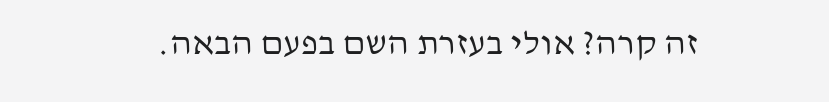זה קרה? אולי בעזרת השם בפעם הבאה.